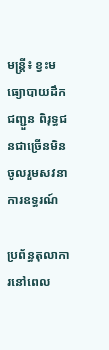មន្ត្រី៖ ខ្វះមធ្យោបាយដឹកជញ្ជួន ពិរុទ្ធជនជាច្រើនមិនចូលរួមសវនាការឧទ្ធរណ៍

ប្រព័ន្ធតុលាការនៅពេល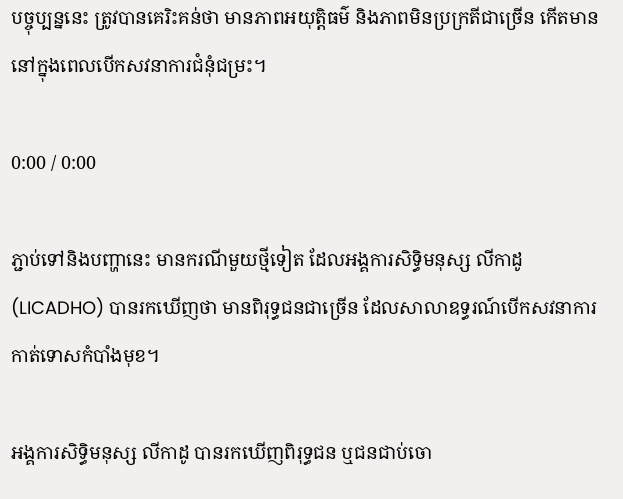បច្ចុប្បន្ននេះ ត្រូវបានគេរិះគន់ថា មានភាពអយុត្តិធម៌ និងភាពមិនប្រក្រតីជាច្រើន កើតមាននៅក្នុងពេលបើកសវនាការជំនុំជម្រះ។

0:00 / 0:00

ភ្ជាប់ទៅនិងបញ្ហានេះ មានករណីមួយថ្មីទៀត ដែលអង្គការសិទ្ធិមនុស្ស លីកាដូ (LICADHO) បានរកឃើញថា មានពិរុទ្ធជនជាច្រើន ដែលសាលាឧទ្ធរណ៍បើកសវនាការកាត់ទោសកំបាំងមុខ។

អង្គការសិទ្ធិមនុស្ស លីកាដូ បានរកឃើញពិរុទ្ធជន ឬជនជាប់ចោ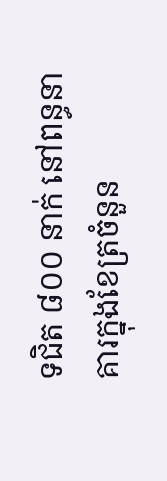ទជិត ៨០០ នាក់ នៅពន្ធនាគារក្នុងខែត្រចំនួន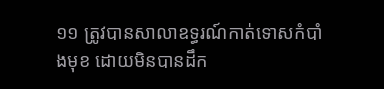១១ ត្រូវបានសាលាឧទ្ធរណ៍កាត់ទោសកំបាំងមុខ ដោយមិនបានដឹក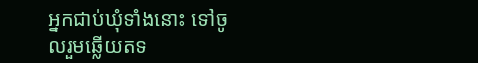អ្នកជាប់ឃុំទាំងនោះ ទៅចូលរួមឆ្លើយតទ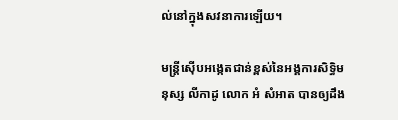ល់នៅក្នុងសវនាការឡើយ។

មន្ត្រីស៊ើបអង្កេតជាន់ខ្ពស់នៃអង្គការសិទ្ធិមនុស្ស លីកាដូ លោក អំ សំអាត បានឲ្យដឹង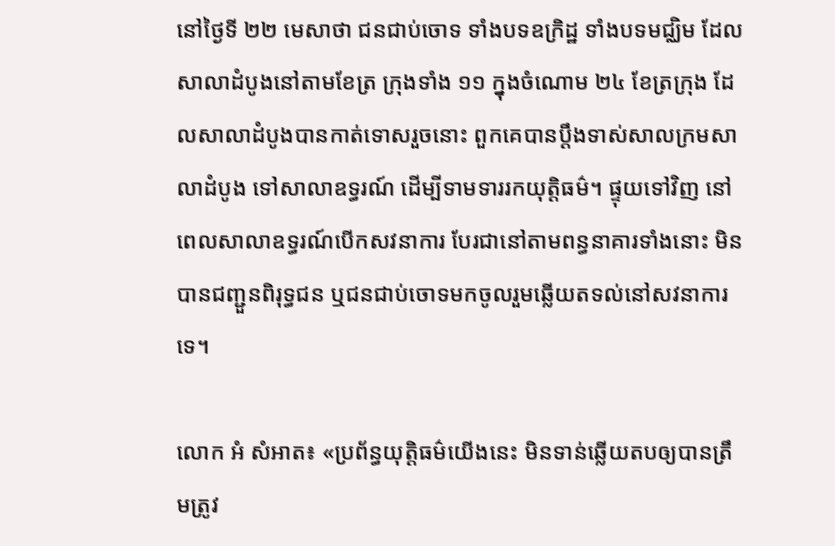នៅថ្ងៃទី ២២ មេសាថា ជនជាប់ចោទ ទាំងបទឧក្រិដ្ឋ ទាំងបទមជ្ឈិម ដែលសាលាដំបូងនៅតាមខែត្រ ក្រុងទាំង ១១ ក្នុងចំណោម ២៤ ខែត្រក្រុង ដែលសាលាដំបូងបានកាត់ទោសរួចនោះ ពួកគេបានប្ដឹងទាស់សាលក្រមសាលាដំបូង ទៅសាលាឧទ្ធរណ៍ ដើម្បីទាមទាររកយុត្តិធម៌។ ផ្ទុយទៅវិញ នៅពេលសាលាឧទ្ធរណ៍បើកសវនាការ បែរជានៅតាមពន្ធនាគារទាំងនោះ មិនបានជញ្ជួនពិរុទ្ធជន ឬជនជាប់ចោទមកចូលរួមឆ្លើយតទល់នៅសវនាការទេ។

លោក អំ សំអាត៖ «ប្រព័ន្ធយុត្តិធម៌យើងនេះ មិនទាន់ឆ្លើយតបឲ្យបានត្រឹមត្រូវ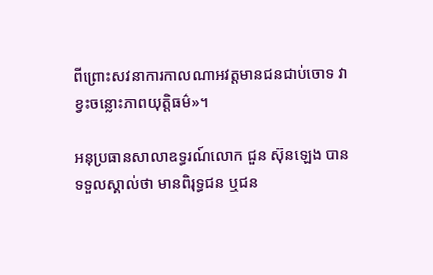ពីព្រោះសវនាការកាលណាអវត្តមានជនជាប់ចោទ វាខ្វះចន្លោះភាពយុត្តិធម៌»។

អនុប្រធានសាលាឧទ្ធរណ៍លោក ជួន ស៊ុនឡេង បានទទួលស្គាល់ថា មានពិរុទ្ធជន ឬជន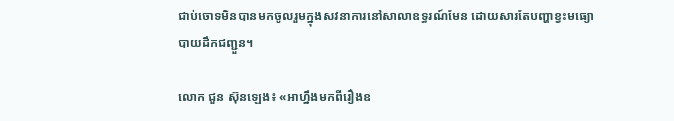ជាប់ចោទមិនបានមកចូលរួមក្នុងសវនាការនៅសាលាឧទ្ធរណ៍មែន ដោយសារតែបញ្ហាខ្វះមធ្យោបាយដឹកជញ្ជួន។

លោក ជួន ស៊ុនឡេង៖ «អាហ្នឹងមកពីរឿងឧ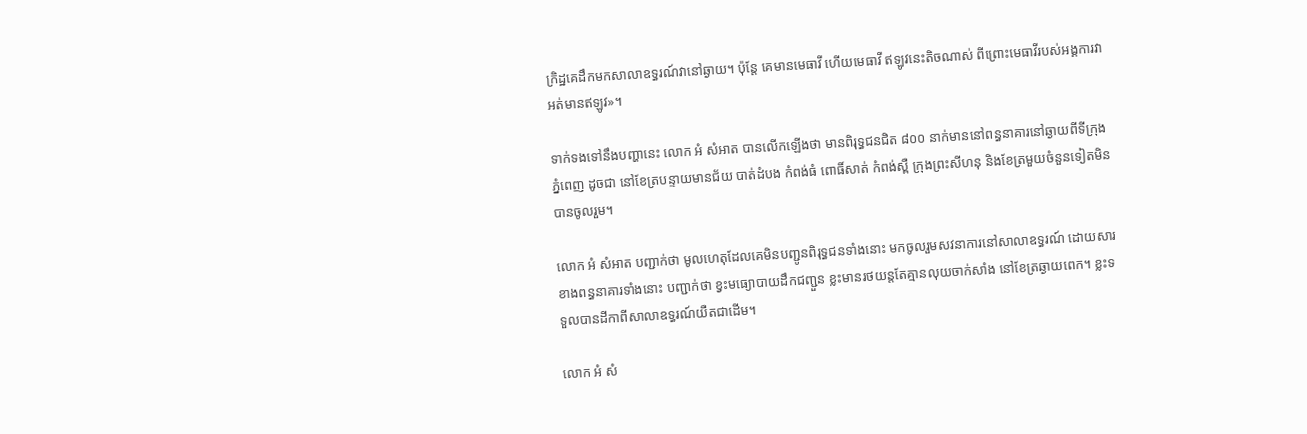ក្រិដ្ឋគេដឹកមកសាលាឧទ្ធរណ៍វានៅឆ្ងាយ។ ប៉ុន្តែ គេមានមេធាវី ហើយមេធាវី ឥឡូវនេះតិចណាស់ ពីព្រោះមេធាវីរបស់អង្គការវាអត់មានឥឡូវ»។

ទាក់ទងទៅនឹងបញ្ហានេះ លោក អំ សំអាត បានលើកឡើងថា មានពិរុទ្ធជនជិត ៨០០ នាក់មាននៅពន្ធនាគារនៅឆ្ងាយពីទីក្រុងភ្នំពេញ ដូចជា នៅខែត្របន្ទាយមានជ័យ បាត់ដំបង កំពង់ធំ ពោធិ៍សាត់ កំពង់ស្ពឺ ក្រុងព្រះសីហនុ និងខែត្រមួយចំនួនទៀតមិនបានចូលរួម។

លោក អំ សំអាត បញ្ជាក់ថា មូលហេតុដែលគេមិនបញ្ជូនពិរុទ្ធជនទាំងនោះ មកចូលរួមសវនាការនៅសាលាឧទ្ធរណ៍ ដោយសារខាងពន្ធនាគារទាំងនោះ បញ្ជាក់ថា ខ្វះមធ្យោបាយដឹកជញ្ជួន ខ្លះមានរថយន្តតែគ្មានលុយចាក់សាំង នៅខែត្រឆ្ងាយពេក។ ខ្លះទទួលបានដីកាពីសាលាឧទ្ធរណ៍យឺតជាដើម។

លោក អំ សំ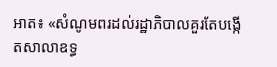អាត៖ «សំណូមពរដល់រដ្ឋាភិបាលគួរតែបង្កើតសាលាឧទ្ធ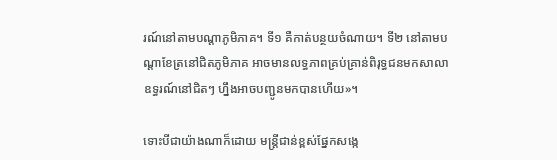រណ៍នៅតាមបណ្ដាភូមិភាគ។ ទី១ គឺកាត់បន្ថយចំណាយ។ ទី២ នៅតាមបណ្ដាខែត្រនៅជិតភូមិភាគ អាចមានលទ្ធភាពគ្រប់គ្រាន់ពិរុទ្ធជនមកសាលាឧទ្ធរណ៍នៅជិតៗ ហ្នឹងអាចបញ្ជូនមកបានហើយ»។

ទោះបីជាយ៉ាងណាក៏ដោយ មន្ត្រីជាន់ខ្ពស់ផ្នែកសង្កេ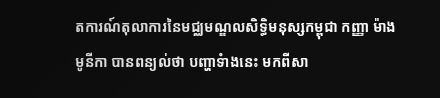តការណ៍តុលាការនៃមជ្ឈមណ្ឌលសិទ្ធិមនុស្សកម្ពុជា កញ្ញា ម៉ាង មូនីកា បានពន្យល់ថា បញ្ហាទំាងនេះ មកពីសា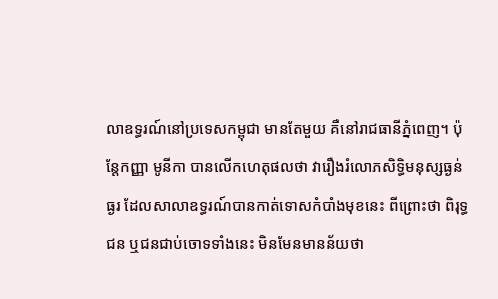លាឧទ្ធរណ៍នៅប្រទេសកម្ពុជា មានតែមួយ គឺនៅរាជធានីភ្នំពេញ។ ប៉ុន្តែកញ្ញា មូនីកា បានលើកហេតុផលថា វារឿងរំលោភសិទ្ធិមនុស្សធ្ងន់ធ្ងរ ដែលសាលាឧទ្ធរណ៍បានកាត់ទោសកំបាំងមុខនេះ ពីព្រោះថា ពិរុទ្ធជន ឬជនជាប់ចោទទាំងនេះ មិនមែនមានន័យថា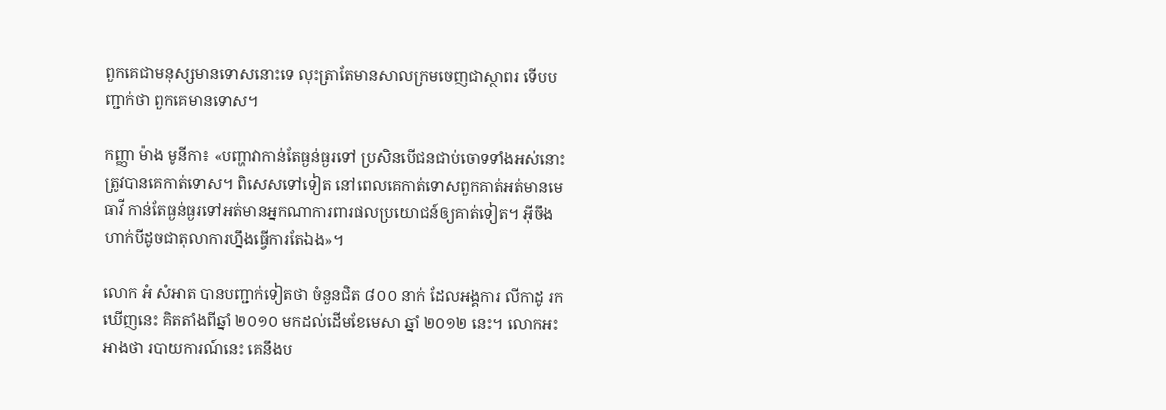ពួកគេជាមនុស្សមានទោសនោះទេ លុះត្រាតែមានសាលក្រមចេញជាស្ថាពរ ទើបបញ្ជាក់ថា ពួកគេមានទោស។

កញ្ញា ម៉ាង មូនីកា៖ «បញ្ហាវាកាន់តែធ្ងន់ធ្ងរទៅ ប្រសិនបើជនជាប់ចោទទាំងអស់នោះ ត្រូវបានគេកាត់ទោស។ ពិសេសទៅទៀត នៅពេលគេកាត់ទោសពួកគាត់អត់មានមេធាវី កាន់តែធ្ងន់ធ្ងរទៅអត់មានអ្នកណាការពារផលប្រយោជន៍ឲ្យគាត់ទៀត។ អ៊ីចឹងហាក់បីដូចជាតុលាការហ្នឹងធ្វើការតែឯង»។

លោក អំ សំអាត បានបញ្ជាក់ទៀតថា ចំនួនជិត ៨០០ នាក់ ដែលអង្គការ លីកាដូ រកឃើញនេះ គិតតាំងពីឆ្នាំ ២០១០ មកដល់ដើមខែមេសា ឆ្នាំ ២០១២ នេះ។ លោកអះអាងថា របាយការណ៍នេះ គេនឹងប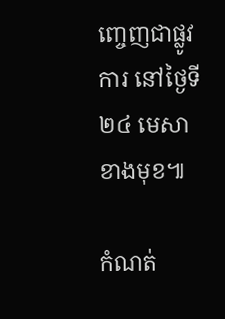ញ្ចេញជាផ្លូវការ នៅថ្ងៃទី ២៤ មេសាខាងមុខ៕

កំណត់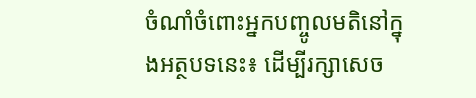ចំណាំចំពោះអ្នកបញ្ចូលមតិនៅក្នុងអត្ថបទនេះ៖ ដើម្បីរក្សាសេច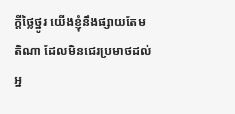ក្ដីថ្លៃថ្នូរ យើងខ្ញុំនឹងផ្សាយតែមតិណា ដែលមិនជេរប្រមាថដល់អ្ន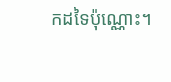កដទៃប៉ុណ្ណោះ។